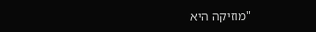"מוזיקה היא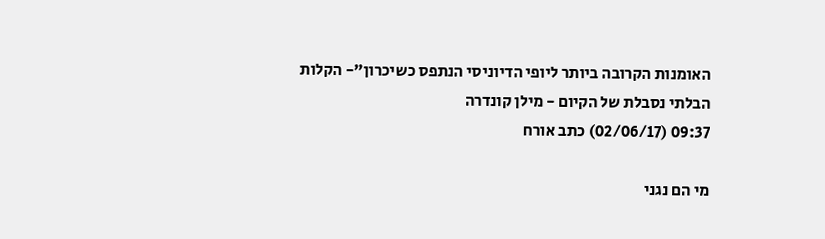האומנות הקרובה ביותר ליופי הדיוניסי הנתפס כשיכרון"- הקלות הבלתי נסבלת של הקיום - מילן קונדרה
09:37 (02/06/17) כתב אורח

מי הם נגני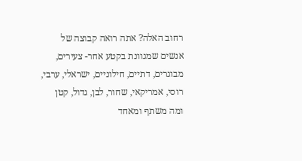רחוב האלה? אתה רואה קבוצה של אנשים שמגוונת בקטע אחר- צעירים, מבוגרים, דתיים, חילוניים, ישראלי, ערבי, רוסי, אמריקאי, שחור, לבן, גדול, קטן ומה משתף ומאחד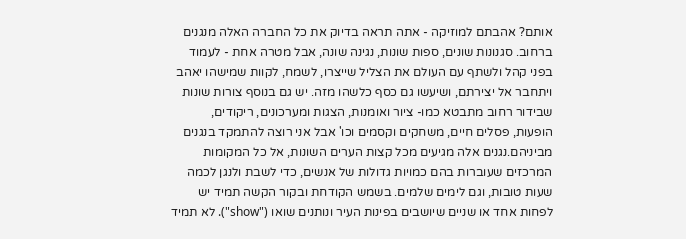אותם? אהבתם למוזיקה - אתה תראה בדיוק את כל החברה האלה מנגנים ברחוב. סגנונות שונים, ספות שונות, נגינה שונה, אבל מטרה אחת - לעמוד בפני קהל ולשתף עם העולם את הצליל שייצרו, לשמח, לקוות שמישהו יאהב ויתחבר אל יצירתם, ושיעשו גם כסף כלשהו מזה. יש גם בנוסף צורות שונות שבידור רחוב מתבטא כמו- ציור ואומנות, הצגות ומערכונים, ריקודים, הופעות, פסלים חיים, משחקים וקסמים וכו' אבל אני רוצה להתמקד בנגנים מביניהם.נגנים אלה מגיעים מכל קצות הערים השונות, אל כל המקומות המרכזים שעוברות בהם כמויות גדולות של אנשים, כדי לשבת ולנגן לכמה שעות טובות, וגם לימים שלמים. בשמש הקודחת ובקור הקשה תמיד יש לפחות אחד או שניים שיושבים בפינות העיר ונותנים שואו ("show"). לא תמיד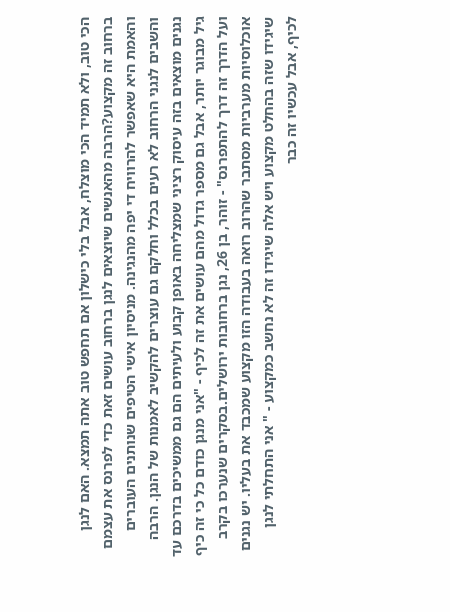הכי טוב, ולא תמיד הכי מוצלח, אבל בלי כישלון אם תחפש טוב אתה תמצא. האם לנגן ברחוב זה מקצוע?הרבה מהאנשים שיוצאים לנגן ברחוב עושים זאת כדי לפרנס את עצמם והאמת היא שאפשר להרוויח די יפה מהנגינה. מניסיון אישי הטיפים שנותנים העוברים והשבים לנגני הרחוב לא רעים בכלל וחלקם גם עוצרים להקשיב לאמנות של הנגן. הרבה נגנים מוצאים בזה עיסוק רציני שמצליחה באופן קבוע ולעיתים הם גם ממשיכים בדרכם עד גיל מבוגר יותר, אבל גם מספר גדול מהם עושים את זה לכיף - "אני מנגן כודם כל כי זה כיף ועל הדרך זה דרך להתפרנס" - זוהר, בן 26, נגן ברחובות ירושלים.בסקרים שנערכו בקרב אוכלוסיות מערביות מסתבר שהרוב רואה בעבודה הזו מקצוע שמכבד את בעליו. יש נגנים שיגידו שזה בהחלט מקצוע ויש אלה שיגידו זה לא נחשב כמקצוע - " אני התחלתי לנגן לכיף, אבל עכשיו זה כבר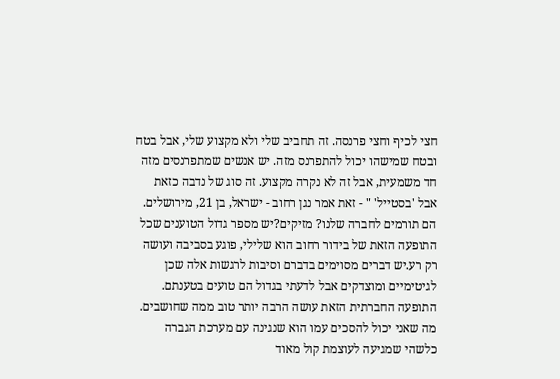חצי לכיף וחצי פרנסה. זה תחביב שלי ולא מקצוע שלי, אבל בטח ובטח שמישהו יכול להתפרנס מזה. יש אנשים שמתפרנסים מזה חד משמעית, אבל זה לא נקרה מקצוע. זה סוג של נדבה כזאת אבל 'בסטייל' " - זאת אמר נגן רחוב - ישראל, בן 21, מירושלים. הם תורמים לחברה שלנו? מזיקים?יש מספר גדול הטוענים שכל התופעה הזאת של בידור רחוב הוא שלילי, פוגע בסביבה ועושה רק רע.יש דברים מסוימים בדברם וסיבות לרגשות אלה שכן לגיטימיים ומוצדקים אבל לדעתי בגדול הם טועים בטענתם. התופעה החברתית הזאת עושה הרבה יותר טוב ממה שחושבים. מה שאני יכול להסכים עמו הוא שנגינה עם מערכת הגברה כלשהי שמגיעה לעוצמת קול מאוד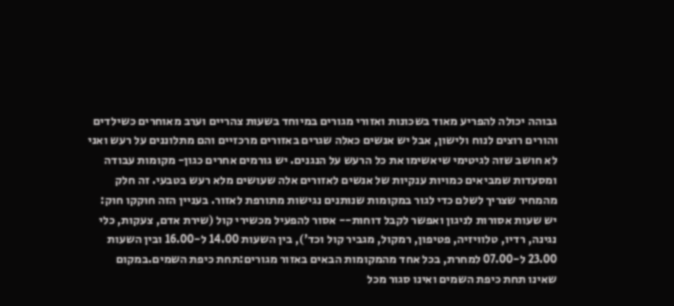גבוהה יכולה להפריע מאוד בשכונות ואזורי מגורים במיוחד בשעות צהריים וערב מאוחרים כשילדים והורים רוצים לנוח ולישון, אבל יש אנשים כאלה שגרים באזורים מרכזיים והם מתלוננים על רעש ואני לא חושב שזה לגיטימי שיאשימו את כל הרעש על הנגנים. יש גורמים אחרים כגון- מקומות עבודה ומסעדות שמביאים כמויות ענקיות של אנשים לאזורים אלה שעושים מלא רעש בטבעי. זה חלק מהמחיר שצריך לשלם כדי לגור במקומות שנותנים נגישות מתורפת לאזור. בעניין הזה חוקקו חוק: יש שעות אסורות לניגון ואפשר לקבל דוחות-- אסור להפעיל מכשירי קול (שירת אדם, צעקות, כלי נגינה, רדיו, טלוויזיה, פטיפון, רמקול, מגביר קול וכד'), בין השעות 14.00 ל-16.00 ובין השעות 23.00 ל-07.00 למחרת, בכל אחד מהמקומות הבאים באזור מגורים:תחת כיפת השמים.במקום שאינו תחת כיפת השמים ואינו סגור מכל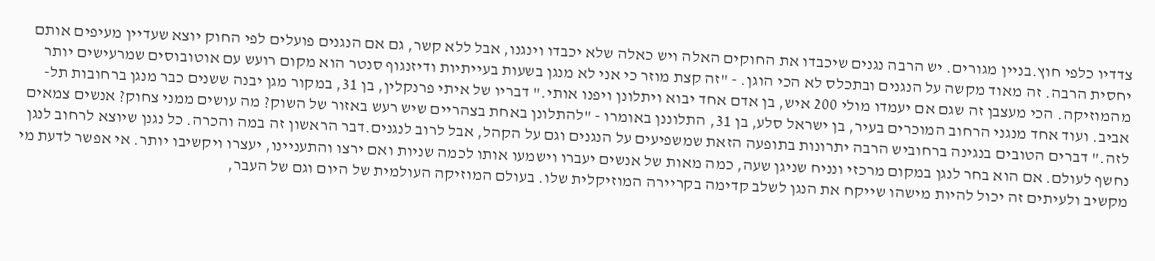צדדיו כלפי חוץ.בניין מגורים. יש הרבה נגנים שיכבדו את החוקים האלה ויש כאלה שלא יכבדו וינגנו, אבל ללא קשר, גם אם הנגנים פועלים לפי החוק יוצא שעדיין מעיפים אותם יחסית הרבה. זה מאוד מקשה על הנגנים ובתכלס לא הכי הוגן. - "זה קצת מוזר כי אני לא מנגן בשעות בעייתיות ודיזנגוף סנטר הוא מקום רועש עם אוטובוסים שמרעישים יותר מהמוזיקה. הכי מעצבן זה שגם אם יעמדו מולי 200 איש, בן אדם אחד יבוא ויתלונן ויפנו אותי." דבריו של איתי פרנקלין, בן 31, במקור מגן יבנה ששנים כבר מנגן ברחובות תל-אביב. ועוד אחד מנגני הרחוב המוכרים בעיר, בן ישראל סלע, בן 31, התלוננן באומרו - "להתלונן באחת בצהריים שיש רעש באזור של השוק? מה עושים ממני צחוק? אנשים צמאים לזה." דברים הטובים בנגינה ברחוביש הרבה יתרונות בתופעה הזאת שמשפיעים על הנגנים וגם על הקהל, אבל לרוב לנגנים.דבר הראשון זה במה והכרה. כל נגנן שיוצא לרחוב לנגן נחשף לעולם. אם הוא בחר לנגן במקום מרכזי ונניח שניגן שעה, כמה מאות של אנשים יעברו וישמעו אותו לכמה שניות ואם ירצו והתעניינו, יעצרו ויקשיבו יותר. אי אפשר לדעת מי מקשיב ולעיתים זה יכול להיות מישהו שייקח את הנגן לשלב קדימה בקריירה המוזיקלית שלו. בעולם המוזיקה העולמית של היום וגם של העבר,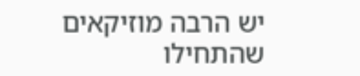יש הרבה מוזיקאים שהתחילו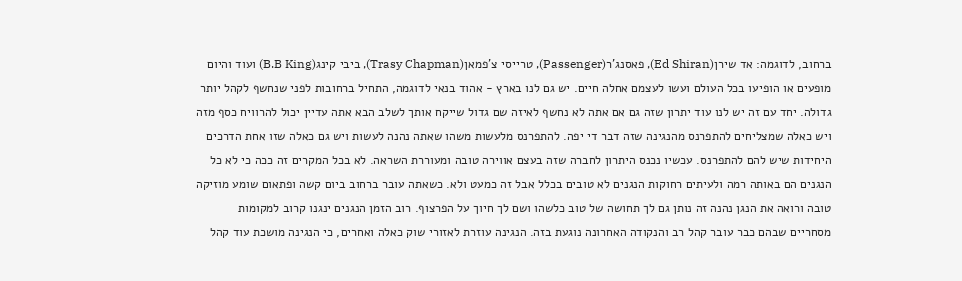ברחוב, לדוגמה: אד שירן(Ed Shiran), פאסנג'ר(Passenger), טרייסי צ'פמאן(Trasy Chapman), ביבי קינג(B.B King) ועוד והיום מופעים או הופיעו בכל העולם ועשו לעצמם אחלה חיים. יש גם לנו בארץ - אהוד בנאי לדוגמה, התחיל ברחובות לפני שנחשף לקהל יותר גדולה. יחד עם זה יש לנו עוד יתרון שזה גם אם אתה לא נחשף לאיזה שם גדול שייקח אותך לשלב הבא אתה עדיין יכול להרוויח כסף מזה ויש כאלה שמצליחים להתפרנס מהנגינה שזה דבר די יפה. להתפרנס מלעשות משהו שאתה נהנה לעשות ויש גם כאלה שזו אחת הדרכים היחידות שיש להם להתפרנס. עכשיו נכנס היתרון לחברה שזה בעצם אווירה טובה ומעוררת השראה. לא בכל המקרים זה ככה כי לא כל הנגנים הם באותה רמה ולעיתים רחוקות הנגנים לא טובים בכלל אבל זה כמעט ולא. כשאתה עובר ברחוב ביום קשה ופתאום שומע מוזיקה טובה ורואה את הנגן נהנה זה נותן גם לך תחושה של טוב כלשהו ושם לך חיוך על הפרצוף. רוב הזמן הנגנים ינגנו קרוב למקומות מסחריים שבהם כבר עובר קהל רב והנקודה האחרונה נוגעת בזה. הנגינה עוזרת לאזורי שוק כאלה ואחרים, כי הנגינה מושכת עוד קהל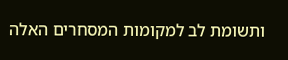ותשומת לב למקומות המסחרים האלה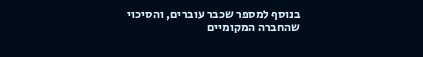בנוסף למספר שכבר עוברים, והסיכוי שהחברה המקומיים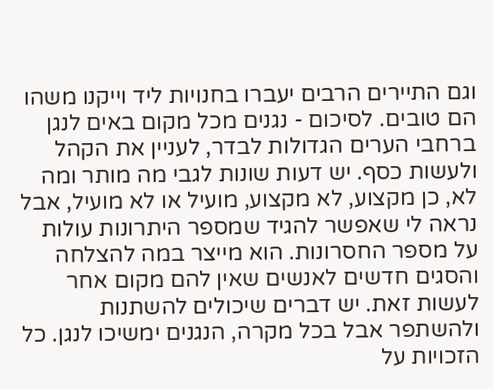וגם התיירים הרבים יעברו בחנויות ליד וייקנו משהו הם טובים. לסיכום - נגנים מכל מקום באים לנגן ברחבי הערים הגדולות לבדר, לעניין את הקהל ולעשות כסף. יש דעות שונות לגבי מה מותר ומה לא, כן מקצוע, לא מקצוע, מועיל או לא מועיל, אבל נראה לי שאפשר להגיד שמספר היתרונות עולות על מספר החסרונות. הוא מייצר במה להצלחה והסגים חדשים לאנשים שאין להם מקום אחר לעשות זאת. יש דברים שיכולים להשתנות ולהשתפר אבל בכל מקרה, הנגנים ימשיכו לנגן. כל הזכויות על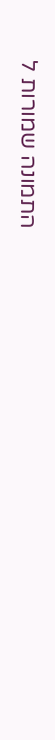התמונה שמורות ל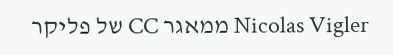Nicolas Vigler ממאגר CC של פליקר